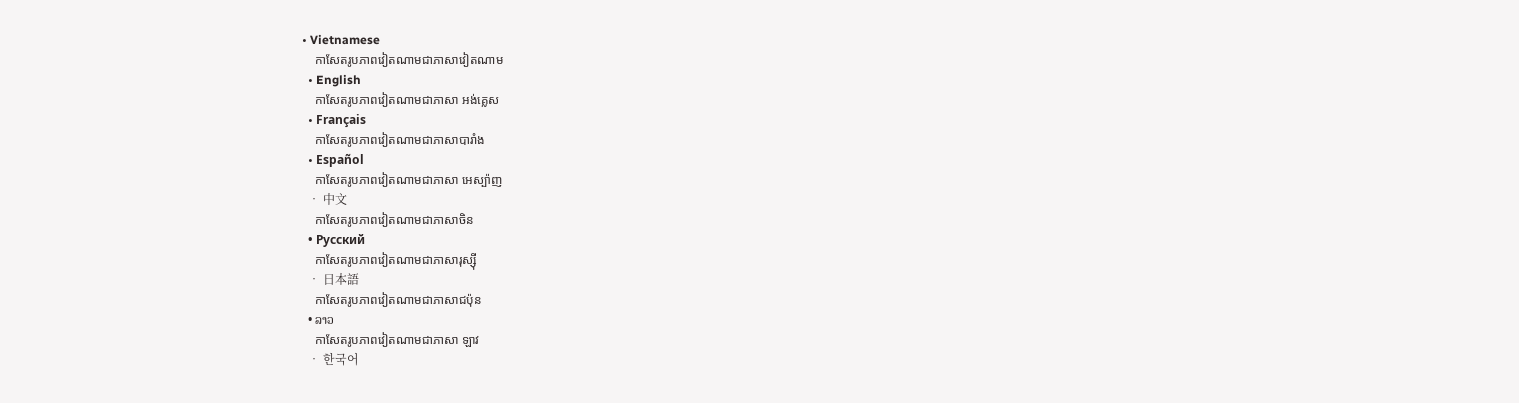• Vietnamese
    កាសែតរូបភាពវៀតណាមជាភាសាវៀតណាម
  • English
    កាសែតរូបភាពវៀតណាមជាភាសា អង់គ្លេស
  • Français
    កាសែតរូបភាពវៀតណាមជាភាសាបារាំង
  • Español
    កាសែតរូបភាពវៀតណាមជាភាសា អេស្ប៉ាញ
  • 中文
    កាសែតរូបភាពវៀតណាមជាភាសាចិន
  • Русский
    កាសែតរូបភាពវៀតណាមជាភាសារុស្ស៊ី
  • 日本語
    កាសែតរូបភាពវៀតណាមជាភាសាជប៉ុន
  • ລາວ
    កាសែតរូបភាពវៀតណាមជាភាសា ឡាវ
  • 한국어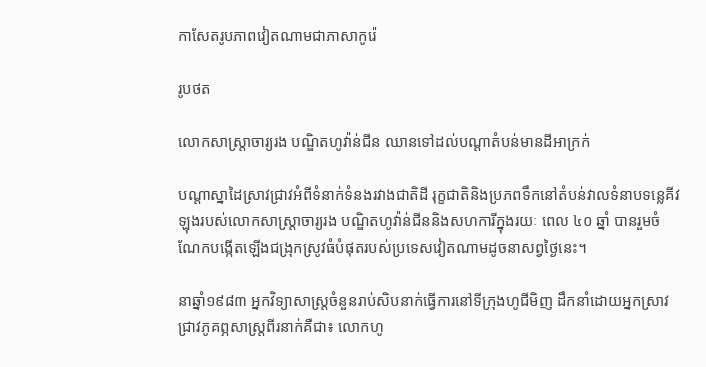កាសែតរូបភាពវៀតណាមជាភាសាកូរ៉េ

រូបថត

លោកសាស្ត្រាចារ្យរង បណ្ឌិតហូវ៉ាន់ជីន ឈានទៅដល់បណ្តាតំបន់មានដីអាក្រក់

បណ្តាស្នាដៃស្រាវជ្រាវអំពីទំនាក់ទំនងរវាងជាតិដី រុក្ខជាតិនិងប្រភពទឹកនៅតំបន់វាលទំនាបទន្លេគីវឡុងរបស់លោកសាស្ត្រាចារ្យរង បណ្ឌិតហូវ៉ាន់ជីននិងសហការីក្នុងរយៈ ពេល ៤០ ឆ្នាំ បានរួមចំណែកបង្កើតឡើងជង្រុកស្រូវធំបំផុតរបស់ប្រទេសវៀតណាមដូចនាសព្វថ្ងៃនេះ។

នាឆ្នាំ១៩៨៣ អ្នកវិទ្យាសាស្ត្រចំនួនរាប់សិបនាក់ធ្វើការនៅទីក្រុងហូជីមិញ ដឹកនាំដោយអ្នកស្រាវជ្រាវភូគព្ភសាស្ត្រពីរនាក់គឺជា៖ លោកហូ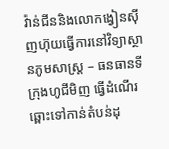វ៉ាន់ជីននិងលោកង្វៀនស៊ីញហ៊ុយធ្វើការនៅវិទ្យាស្ថានភូមសាស្ត្រ – ធនធានទីក្រុងហូជីមិញ ធ្វើដំណើរឆ្ពោះទៅកាន់តំបន់ដុ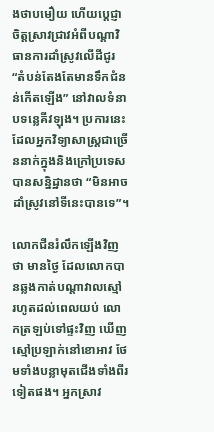ងថាបមឿយ ហើយបេ្តជ្ញាចិត្តស្រាវជ្រាវអំពីបណ្តាវិធានការដាំស្រូវលើដីជូរ “តំបន់តែងតែមានទឹកជំនន់កើតឡើង” នៅវាលទំនាបទន្លេគីវឡុង។ ប្រការនេះ ដែលអ្នកវិទ្យាសាស្ត្រជាច្រើននាក់ក្នុងនិងក្រៅប្រទេសបានសន្និដ្ឋានថា “មិនអាចដាំស្រូវនៅទីនេះបានទេ”។

លោកជីនរំលឹកឡើងវិញថា មានថ្ងៃ ដែលលោកបានឆ្លងកាត់បណ្តាវាលស្មៅ រហូតដល់ពេលយប់ លោកត្រឡប់ទៅផ្ទះវិញ ឃើញស្មៅប្រឡាក់នៅខោអាវ ថែមទាំងបន្លាមុតជើងទាំងពីរទៀតផង។ អ្នកស្រាវ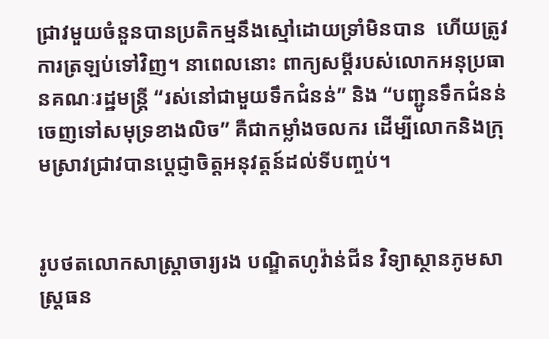ជ្រាវមួយចំនួនបានប្រតិកម្មនឹងស្មៅដោយទ្រាំមិនបាន  ហើយត្រូវការត្រឡប់ទៅវិញ។ នាពេលនោះ ពាក្យសម្តីរបស់លោកអនុប្រធានគណៈរដ្ឋមន្ត្រី “រស់នៅជាមួយទឹកជំនន់” និង “បញ្ជូនទឹកជំនន់ចេញទៅសមុទ្រខាងលិច” គឺជាកម្លាំងចលករ ដើម្បីលោកនិងក្រុមស្រាវជ្រាវបានបេ្តជ្ញាចិត្តអនុវត្តន៍ដល់ទីបញ្ចប់។


រូបថតលោកសាស្ត្រាចារ្យរង បណ្ឌិតហូវ៉ាន់ជីន វិទ្យាស្ថានភូមសាស្ត្រធន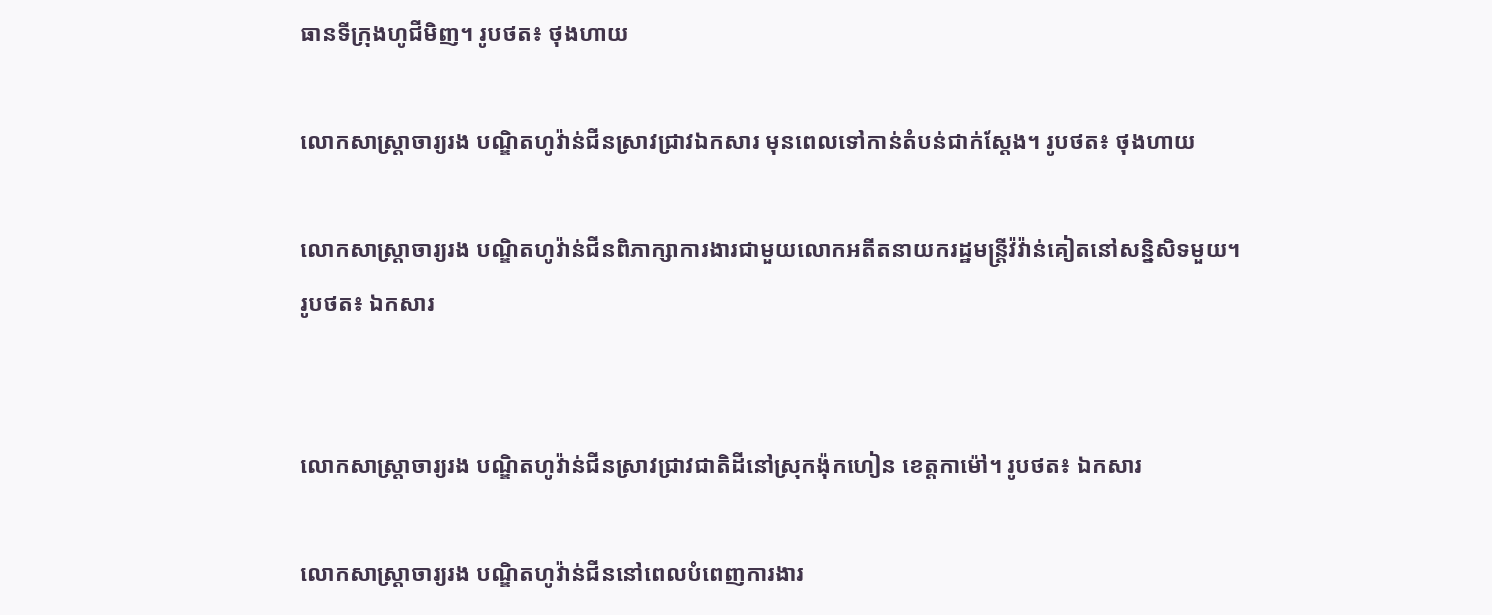ធានទីក្រុងហូជីមិញ។ រូបថត៖ ថុងហាយ

លោកសាស្ត្រាចារ្យរង បណ្ឌិតហូវ៉ាន់ជីនស្រាវជ្រាវឯកសារ មុនពេលទៅកាន់តំបន់ជាក់ស្តែង។ រូបថត៖ ថុងហាយ

លោកសាស្ត្រាចារ្យរង បណ្ឌិតហូវ៉ាន់ជីនពិភាក្សាការងារជាមួយលោកអតីតនាយករដ្ឋមន្ត្រីវ៉វ៉ាន់គៀតនៅសន្និសិទមួយ។
រូបថត៖ ឯកសារ


លោកសាស្ត្រាចារ្យរង បណ្ឌិតហូវ៉ាន់ជីនស្រាវជ្រាវជាតិដីនៅស្រុកង៉ុកហៀន ខេត្តកាម៉ៅ។ រូបថត៖ ឯកសារ

លោកសាស្ត្រាចារ្យរង បណ្ឌិតហូវ៉ាន់ជីននៅពេលបំពេញការងារ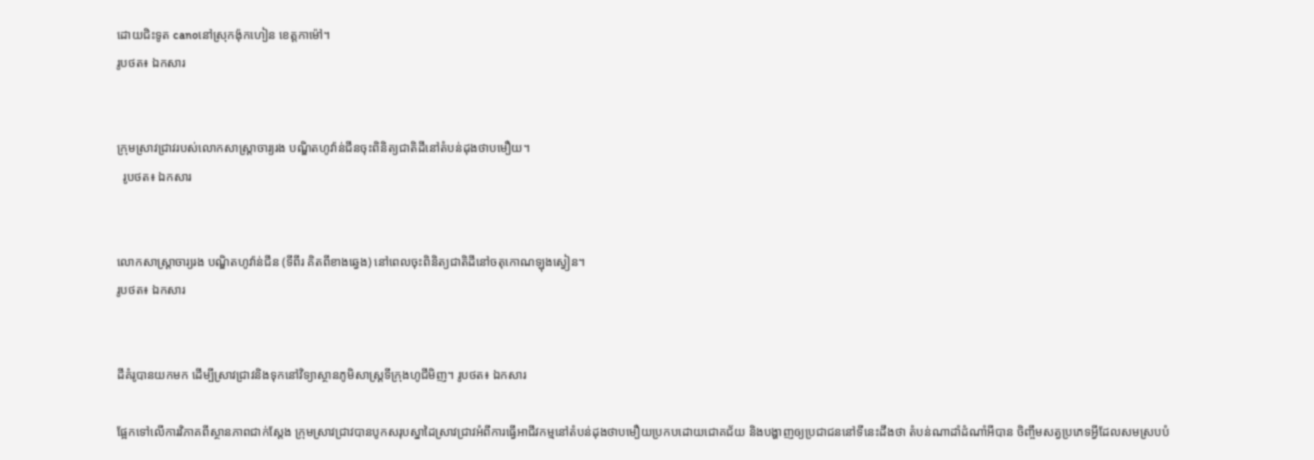ដោយជិះទូត canoនៅស្រុកង៉ុកហៀន ខេត្តកាម៉ៅ។
រូបថត៖ ឯកសារ


ក្រុមស្រាវជ្រាវរបស់លោកសាស្ត្រាចារ្យរង បណ្ឌិតហូវ៉ាន់ជីនចុះពិនិត្យជាតិដីនៅតំបន់ដុងថាបមឿយ។
  រូបថត៖ ឯកសារ


លោកសាស្ត្រាចារ្យរង បណ្ឌិតហូវ៉ាន់ជីន (ទីពីរ គិតពីខាងឆ្វេង) នៅពេលចុះពិនិត្យជាតិដីនៅចតុកោណឡុងស្វៀន។
រូបថត៖ ឯកសារ


ដីគំរូបានយកមក ដើម្បីស្រាវជ្រាវនិងទុកនៅវិទ្យាស្ថានភូមិសាស្ត្រទីក្រុងហូជីមិញ។ រូបថត៖ ឯកសារ

ផ្អែកទៅលើការវិភាគពីស្ថានភាពជាក់ស្តែង ក្រុមស្រាវជ្រាវបានបូកសរុបស្នាដៃស្រាវជ្រាវអំពីការធ្វើអាជីវកម្មនៅតំបន់ដុងថាបមឿយប្រកបដោយជោគជ័យ និងបង្ហាញឲ្យប្រជាជននៅទីនេះដឹងថា តំបន់ណាដាំដំណាំអីបាន ចិញ្ចឹមសត្វប្រភេទអ្វីដែលសមស្របបំ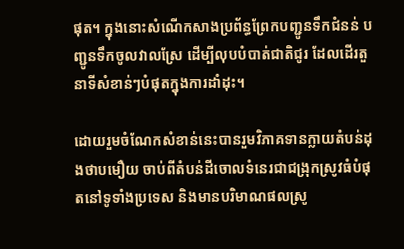ផុត។ ក្នុងនោះសំណើកសាងប្រព័ន្ធព្រែកបញ្ជូនទឹកជំនន់ បញ្ជូនទឹកចូលវាលស្រែ ដើម្បីលុបបំបាត់ជាតិជូរ ដែលដើរតួនាទីសំខាន់ៗបំផុតក្នុងការដាំដុះ។

ដោយរួមចំណែកសំខាន់នេះបានរួមវិភាគទានក្លាយតំបន់ដុងថាបមឿយ ចាប់ពីតំបន់ដីចោលទំនេរជាជង្រុកស្រូវធំបំផុតនៅទូទាំងប្រទេស និងមានបរិមាណផលស្រូ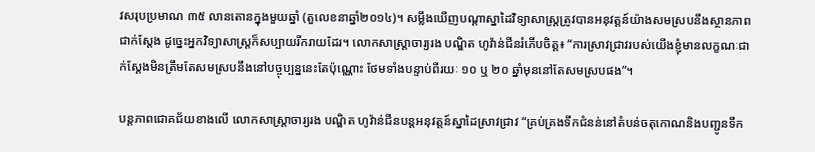វសរុបប្រមាណ ៣៥ លានតោនក្នុងមួយឆ្នាំ (តួលេខនាឆ្នាំ២០១៤)។ សម្លឹងឃើញបណ្តាស្នាដៃវិទ្យាសាស្ត្រត្រូវបានអនុវត្តន៍យ៉ាងសមស្របនឹងស្ថានភាពជាក់ស្តែង ដូច្នេះអ្នកវិទ្យាសាស្ត្រក៏សប្បាយរីករាយដែរ។ លោកសាស្ត្រាចារ្យរង បណ្ឌិត ហូវ៉ាន់ជីនរំភើបចិត្ត៖ “ការស្រាវជ្រាវរបស់យើងខ្ញុំមានលក្ខណៈជាក់ស្តែងមិនត្រឹមតែសមស្របនឹងនៅបច្ចុប្បន្ននេះតែប៉ុណ្ណោះ ថែមទាំងបន្ទាប់ពីរយៈ ១០ ឬ ២០ ឆ្នាំមុននៅតែសមស្របផង”។

បន្តភាពជោគជ័យខាងលើ លោកសាស្ត្រាចារ្យរង បណ្ឌិត ហូវ៉ាន់ជីនបន្តអនុវត្តន៍ស្នាដៃស្រាវជ្រាវ “គ្រប់គ្រងទឹកជំនន់នៅតំបន់ចតុកោណនិងបញ្ជូនទឹក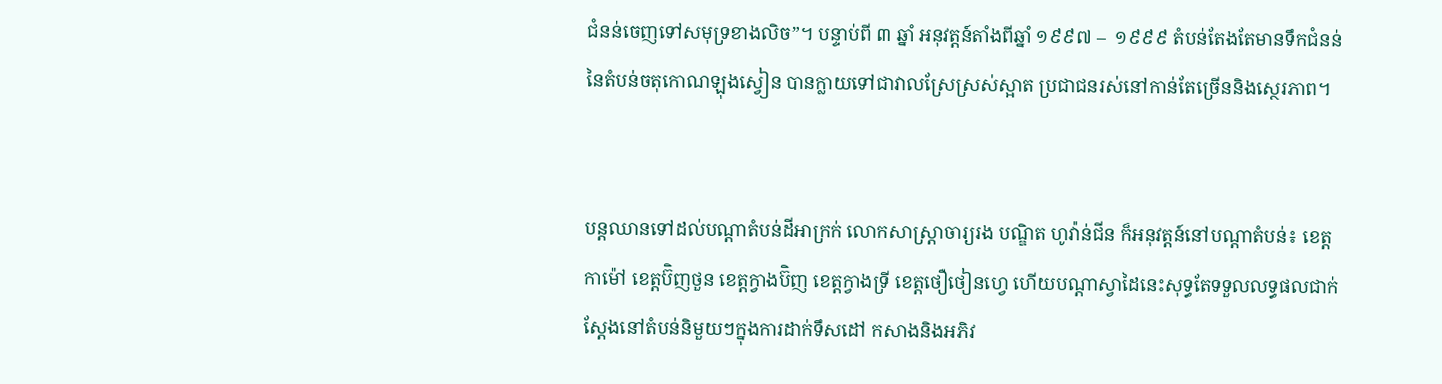ជំនន់ចេញទៅសមុទ្រខាងលិច”។ បន្ទាប់ពី ៣ ឆ្នាំ អនុវត្តន៍តាំងពីឆ្នាំ ១៩៩៧ –  ១៩៩៩ តំបន់តែងតែមានទឹកជំនន់នៃតំបន់ចតុកោណឡុងស្វៀន បានក្លាយទៅជាវាលស្រែស្រស់ស្អាត ប្រជាជនរស់នៅកាន់តែច្រើននិងស្ថេរភាព។


បន្តឈានទៅដល់បណ្តាតំបន់ដីអាក្រក់ លោកសាស្តា្រចារ្យរង បណ្ឌិត ហូវ៉ាន់ជីន ក៏អនុវត្តន៍នៅបណ្តាតំបន់៖ ខេត្តកាម៉ៅ ខេត្តប៊ិញថួន ខេត្តក្វាងប៊ិញ ខេត្តក្វាងទ្រី ខេត្តថឿថៀនហ្វេ ហើយបណ្តាស្វាដៃនេះសុទ្ធតែទទួលលទ្ធផលជាក់ស្តែងនៅតំបន់និមួយៗក្នុងការដាក់ទឹសដៅ កសាងនិងអភិវ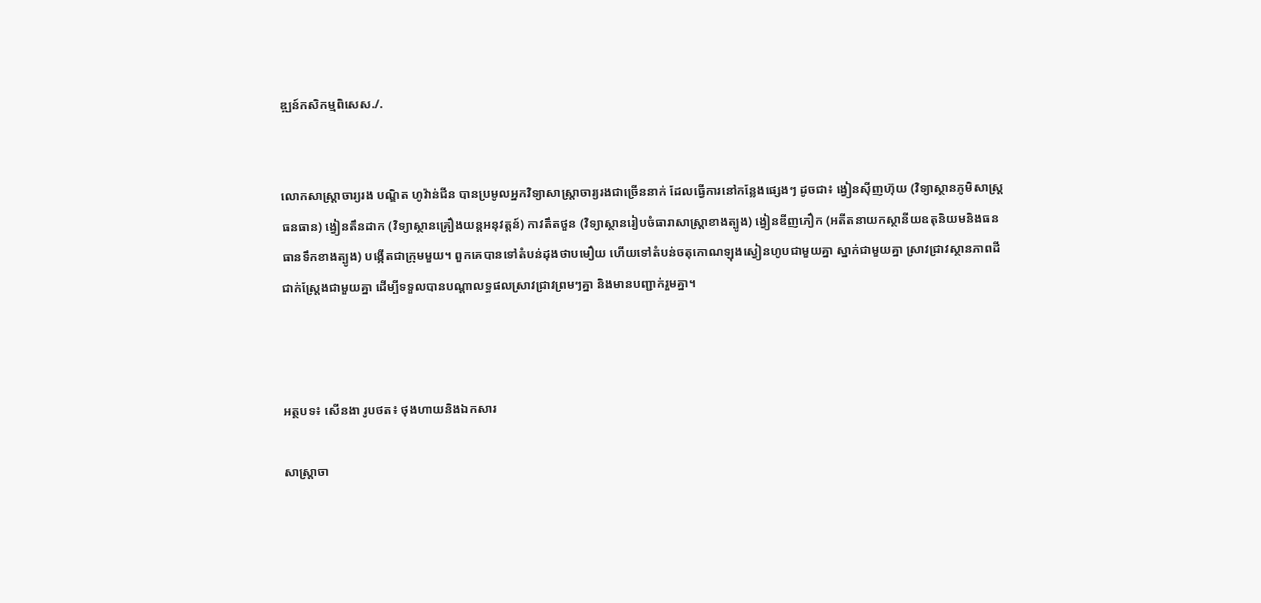ឌ្ឍន៍កសិកម្មពិសេស./.


លោកសាស្ត្រាចារ្យរង បណ្ឌិត ហូវ៉ាន់ជីន បានប្រមូលអ្នកវិទ្យាសាស្ត្រាចារ្យរងជាច្រើននាក់ ដែលធ្វើការនៅកន្លែងផ្សេងៗ ដូចជា៖ ង្វៀនស៊ីញហ៊ុយ (វិទ្យាស្ថានភូមិសាស្ត្រធនធាន) ង្វៀនតឹនដាក (វិទ្យាស្ថានគ្រឿងយន្តអនុវត្តន៍) កាវតឹតថួន (វិទ្យាស្ថានរៀបចំធារាសាស្ត្រាខាងត្បូង) ង្វៀនឌីញភឿក (អតីតនាយកស្ថានីយឧតុនិយមនិងធនធានទឹកខាងត្បូង) បង្កើតជាក្រុមមួយ។ ពួកគេបានទៅតំបន់ដុងថាបមឿយ ហើយទៅតំបន់ចតុកោណឡុងស្វៀនហូបជាមួយគ្នា ស្នាក់ជាមួយគ្នា ស្រាវជ្រាវស្ថានភាពដីជាក់ស្ត្រែងជាមួយគ្នា ដើម្បីទទួលបានបណ្តាលទ្ធផលស្រាវជ្រាវព្រមៗគ្នា និងមានបញ្ជាក់រួមគ្នា។



អត្ថបទ៖ សើនងា រូបថត៖ ថុងហាយនិងឯកសារ

សាស្រ្តាចា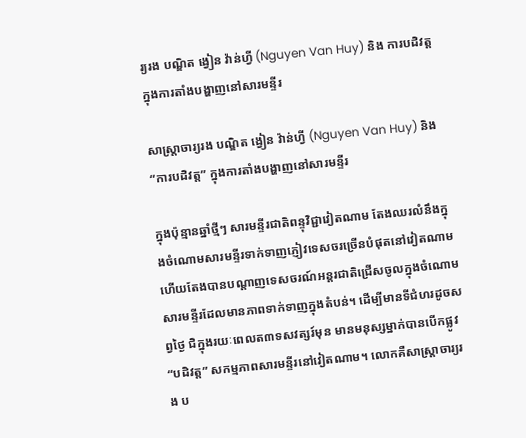រ្យរង បណ្ឌិត ង្វៀន វ៉ាន់ហ្វី (Nguyen Van Huy) និង ការបដិវត្ត ក្នុងការតាំងបង្ហាញនៅសារមន្ទីរ

សាស្រ្តាចារ្យរង បណ្ឌិត ង្វៀន វ៉ាន់ហ្វី (Nguyen Van Huy) និង “ការបដិវត្ត” ក្នុងការតាំងបង្ហាញនៅសារមន្ទីរ

ក្នុងប៉ុន្មានឆ្នាំថ្មីៗ សារមន្ទីរជាតិពន្ទុវិជ្ជាវៀតណាម តែងឈរលំនឹងក្នុងចំណោមសារមន្ទីរទាក់ទាញភ្ញៀវទេសចរច្រើនបំផុតនៅវៀតណាម ហើយតែងបានបណ្តាញទេសចរណ៍អន្តរជាតិជ្រើសចូលក្នុងចំណោមសារមន្ទីរដែលមានភាពទាក់ទាញក្នុងតំបន់។ ដើម្បីមានទីជំហរដូចសព្វថ្ងៃ ជិក្នុងរយៈពេលត៣ទសវត្សរ៍មុន មានមនុស្សម្នាក់បានបើកផ្លូវ “បដិវត្ត” សកម្មភាពសារមន្ទីរនៅវៀតណាម។ លោកគឺសាស្រ្តាចារ្យរង ប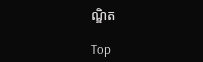ណ្ឌិត

Top